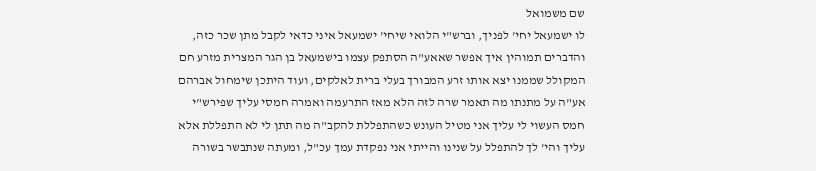שם משמואל
לו ישמעאל יחי' לפניך, וברש"י הלואי שיחי' ישמעאל איני כדאי לקבל מתן שכר כזה, והדברים תמוהין איך אפשר שאאע"ה הסתפק עצמו בישמעאל בן הגר המצרית מזרע חם המקולל שממנו יצא אותו זרע המבורך בעלי ברית לאלקים, ועוד היתכן שימחול אברהם אע"ה על מתנתו מה תאמר שרה לזה הלא מאז התרעמה ואמרה חמסי עליך שפירש"י חמס העשוי לי עליך אני מטיל העונש כשהתפללת להקב"ה מה תתן לי לא התפללת אלא עליך והי' לך להתפלל על שנינו והייתי אני נפקדת עמך עכ"ל, ומעתה שנתבשר בשורה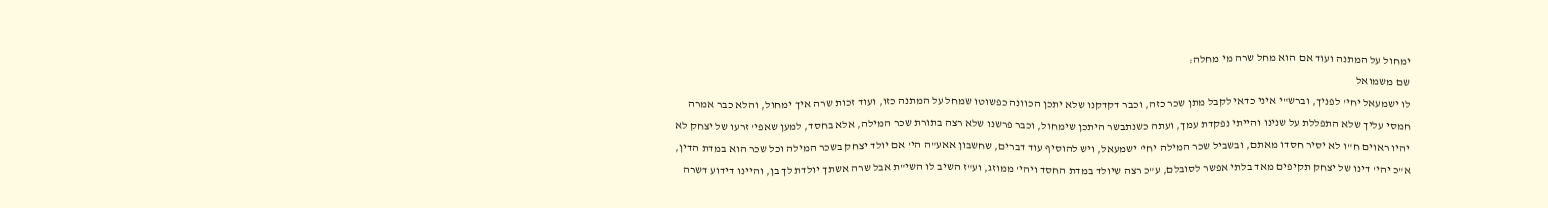ימחול על המתנה ועוד אם הוא מחל שרה מי מחלה:
שם משמואל
לו ישמעאל יחי' לפניך, וברש"י איני כדאי לקבל מתן שכר כזה, וכבר דקדקנו שלא יתכן הכוונה כפשוטו שמחל על המתנה כזו, ועוד זכות שרה איך ימחול, והלא כבר אמרה חמסי עליך שלא התפללת על שנינו והייתי נפקדת עמך, ועתה כשנתבשר היתכן שימחול, וכבר פרשנו שלא רצה בתורת שכר המילה, אלא בחסד, למען שאפי' זרעו של יצחק לא יהיו ראוים ח"ו לא יסיר חסדו מאתם, ובשביל שכר המילה יחי' ישמעאל, ויש להוסיף עוד דברים, שחשבון אאע"ה הי' אם יולד יצחק בשכר המילה וכל שכר הוא במדת הדין, א"כ יהי' דינו של יצחק תקיפים מאד בלתי אפשר לסובלם, ע"כ רצה שיולד במדת החסד ויהי' ממוזג, וע"ז השיב לו השי"ת אבל שרה אשתך יולדת לך בן, והיינו דידוע דשרה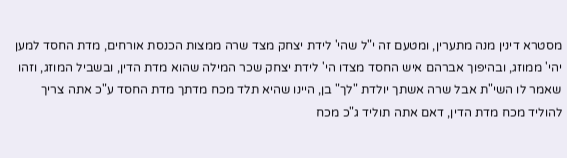מסטרא דינין מנה מתערין, ומטעם זה י"ל שהי' לידת יצחק מצד שרה ממצות הכנסת אורחים, מדת החסד למען יהי' ממוזג, ובהיפוך אברהם איש החסד מצדו הי' לידת יצחק שכר המילה שהוא מדת הדין, ובשביל המוזג, וזהו שאמר לו השי"ת אבל שרה אשתך יולדת "לך" בן, היינו שהיא תלד מכח מדתך מדת החסד ע"כ אתה צריך להוליד מכח מדת הדין, דאם אתה תוליד ג"כ מכח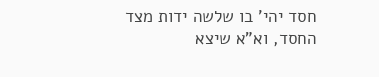חסד יהי' בו שלשה ידות מצד החסד, וא"א שיצא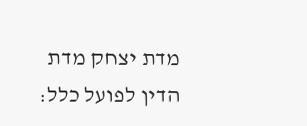מדת יצחק מדת הדין לפועל כלל: